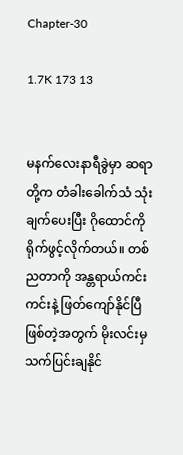Chapter-30

1.7K 173 13


မနက်လေးနာရီခွဲမှာ ဆရာတို့က တံခါးခေါက်သံ သုံးချက်ပေးပြီး ဂိုထောင်ကို ရိုက်ဖွင့်လိုက်တယ်။ တစ်ညတာကို အန္တရာယ်ကင်းကင်းနဲ့ ဖြတ်ကျော်နိုင်ပြီဖြစ်တဲ့အတွက် မိုးလင်းမှ သက်ပြင်းချနိုင်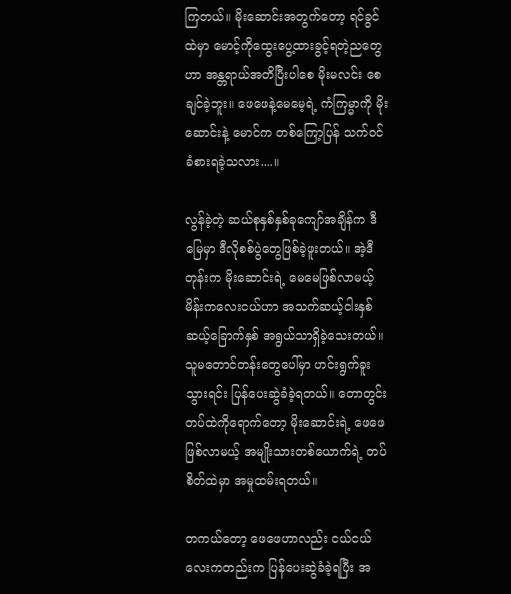ကြတယ်။ မိုးဆောင်းအတွက်တော့ ရင်ခွင်ထဲမှာ မောင့်ကိုထွေးပွေ့ထားခွင့်ရတဲ့ညတွေဟာ အန္တရာယ်အတိပြီးပါစေ မိုးမလင်း စေချင်ခဲ့ဘူး။ ဖေဖေနဲ့မေမေ့ရဲ့ ကံကြမ္မာကို မိုးဆောင်းနဲ့ မောင်က တစ်ကြော့ပြန် သက်ဝင်ခံစားရခဲ့သလား....။

လွန်ခဲ့တဲ့ ဆယ်စုနှစ်နှစ်ခုကျော်အချိန်က ဒီမြေမှာ ဒီလိုစစ်ပွဲတွေဖြစ်ခဲ့ဖူးတယ်။ အဲ့ဒီတုန်းက မိုးဆောင်းရဲ့ မေမေဖြစ်လာမယ့် မိန်းကလေးငယ်ဟာ အသက်ဆယ့်ငါးနှစ် ဆယ့်ခြောက်နှစ် အရွယ်သာရှိခဲ့သေးတယ်။ သူမတောင်တန်းတွေပေါ်မှာ ဟင်းရွက်ခူးသွားရင်း ပြန်ပေးဆွဲခံခဲ့ရတယ်။ တောတွင်း တပ်ထဲကိုရောက်တော့ မိုးဆောင်းရဲ့ ဖေဖေဖြစ်လာမယ့် အမျိုးသားတစ်ယောက်ရဲ့ တပ်စိတ်ထဲမှာ အမှုထမ်းရတယ်။

တကယ်တော့ ဖေဖေဟာလည်း ငယ်ငယ်လေးကတည်းက ပြန်ပေးဆွဲခံခဲ့ရပြီး အ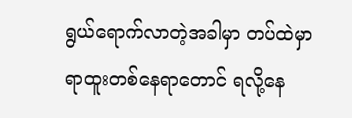ရွယ်ရောက်လာတဲ့အခါမှာ တပ်ထဲမှာ ရာထူးတစ်နေရာတောင် ရလို့နေ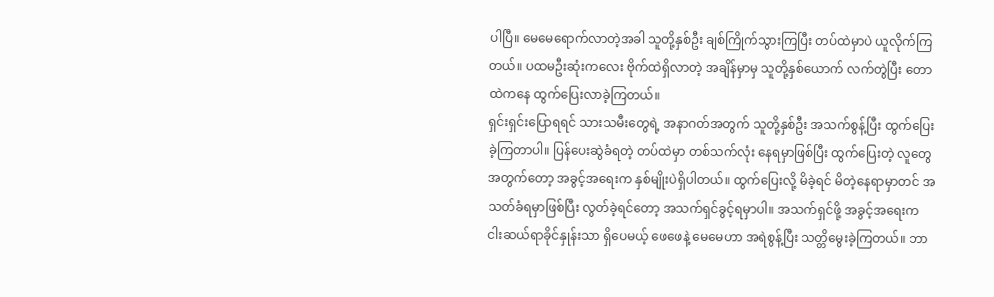ပါပြီ။ မေမေရောက်လာတဲ့အခါ သူတို့နှစ်ဦး ချစ်ကြိုက်သွားကြပြီး တပ်ထဲမှာပဲ ယူလိုက်ကြတယ်။ ပထမဦးဆုံးကလေး ဗိုက်ထဲရှိလာတဲ့ အချိန်မှာမှ သူတို့နှစ်ယောက် လက်တွဲပြီး တောထဲကနေ ထွက်ပြေးလာခဲ့ကြတယ်။
ရှင်းရှင်းပြောရရင် သားသမီးတွေရဲ့ အနာဂတ်အတွက် သူတို့နှစ်ဦး အသက်စွန့်ပြီး ထွက်ပြေးခဲ့ကြတာပါ။ ပြန်ပေးဆွဲခံရတဲ့ တပ်ထဲမှာ တစ်သက်လုံး နေရမှာဖြစ်ပြီး ထွက်ပြေးတဲ့ လူတွေအတွက်တော့ အခွင့်အရေးက နှစ်မျိုးပဲရှိပါတယ်။ ထွက်ပြေးလို့ မိခဲ့ရင် မိတဲ့နေရာမှာတင် အသတ်ခံရမှာဖြစ်ပြီး လွတ်ခဲ့ရင်တော့ အသက်ရှင်ခွင့်ရမှာပါ။ အသက်ရှင်ဖို့ အခွင့်အရေးက ငါးဆယ်ရာခိုင်နှုန်းသာ ရှိပေမယ့် ဖေဖေနဲ့ မေမေဟာ အရဲစွန့်ပြီး သတ္တိမွေးခဲ့ကြတယ်။ ဘာ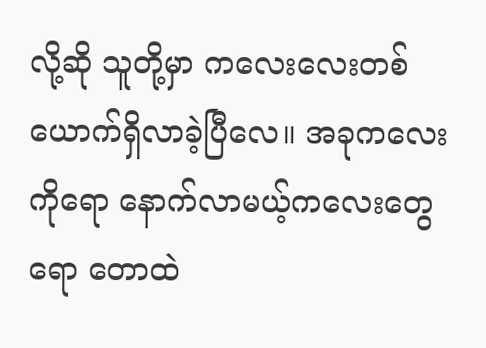လို့ဆို သူတို့မှာ ကလေးလေးတစ်ယောက်ရှိလာခဲ့ပြီလေ။ အခုကလေးကိုရော နောက်လာမယ့်ကလေးတွေရော တောထဲ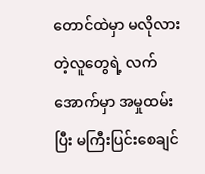တောင်ထဲမှာ မလိုလားတဲ့လူတွေရဲ့ လက်အောက်မှာ အမှုထမ်းပြီး မကြီးပြင်းစေချင်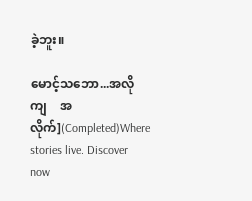ခဲ့ဘူး။

မောင့်သဘော...အလိုကျ    အလိုက်](Completed)Where stories live. Discover now